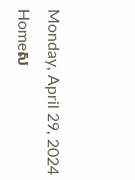Monday, April 29, 2024
Homeស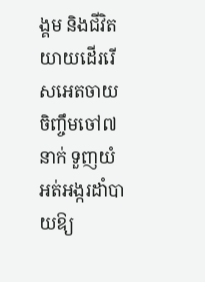ង្គម និងជីវិតយាយដើររើសអេតចាយ ចិញ្ចឹមចៅ៧នាក់ ទួញយំ អត់អង្ករដាំបាយឱ្យ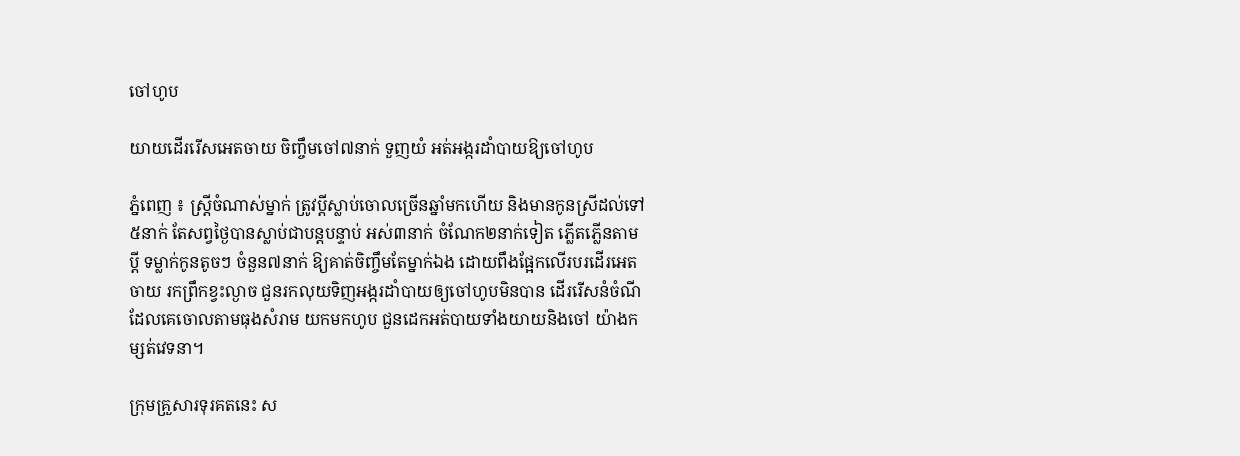ចៅហូប

យាយដើររើសអេតចាយ ចិញ្ចឹមចៅ៧នាក់ ទួញយំ អត់អង្ករដាំបាយឱ្យចៅហូប

ភ្នំពេញ ៖ ស្ត្រីចំណាស់ម្នាក់ ត្រូវប្តីស្លាប់ចោលច្រើនឆ្នាំមកហើយ និងមានកូនស្រីដល់ទៅ ៥នាក់ តែសព្វថ្ងៃបានស្លាប់ជាបន្តបន្ទាប់ អស់៣នាក់ ចំណែក២នាក់ទៀត ភ្លើតភ្លើនតាមប្តី ទម្លាក់កូនតូចៗ ចំនួន៧នាក់ ឱ្យគាត់ចិញ្ចឹមតែម្នាក់ឯង ដោយពឹងផ្អែកលើរបរដើរអេតចាយ រកព្រឹកខ្វះល្ងាច ជួនរកលុយទិញអង្ករដាំបាយឲ្យចៅហូបមិនបាន ដើររើសនំចំណីដែលគេចោលតាមធុងសំរាម យកមកហូប ជួនដេកអត់បាយទាំងយាយនិងចៅ យ៉ាងកម្សត់វេទនា។

ក្រុមគ្រួសារទុរគតនេះ ស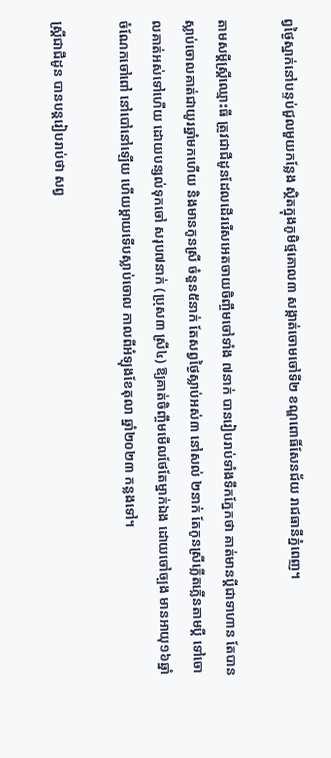ព្វថ្ងៃស្នាក់នៅបន្ទប់ជួលមួយកន្លែង ស្ថិតក្នុងភូមិថ្មគោល៣ សង្កាត់ចោមចៅទី២ ខណ្ឌពោធិ៍សែនជ័យ រាជធានីភ្នំពេញ។

តាមសម្តីស្ត្រីឈ្មោះធី ត្រូវជាជីដូនដែលដើររើសអេតចាយចិញ្ចឹមចៅទាំង ៧នាក់ បានរៀបរាប់ទាំងទឹកភ្នែកថា គាត់មានប្តីជាទាហាន តែបានស្លាប់ចោលគាត់ជាយូរឆ្នាំមកហើយ និងមានកូនស្រី ចំនួន៥នាក់ តែសព្វថ្ងៃស្លាប់អស់៣ នៅសល់ ២នាក់ តែកូនស្រីភ្លើតភ្លើនតាមប្តី ទៅចោលគាត់អស់ទៅហើយ ដោយបន្សល់ទុកចៅ សរុប៧នាក់ (ប្រុស៣ ស្រី៤) ឱ្យគាត់ចិញ្ចឹមមើលថែតែម្នាក់ឯង ដោយចៅច្បង មានអាយុ១៦ឆ្នាំ ចំណែកចៅពៅ នៅបៅនៅឡើយ ហើយម្តាយទើបស្លាប់ចោល កាលពីអំឡុងខែតុលា ឆ្នាំ២០២៣ កន្លងទៅ។

ស្ត្រីជាជីដូន បានបន្តរៀបរាប់ថា សព្វ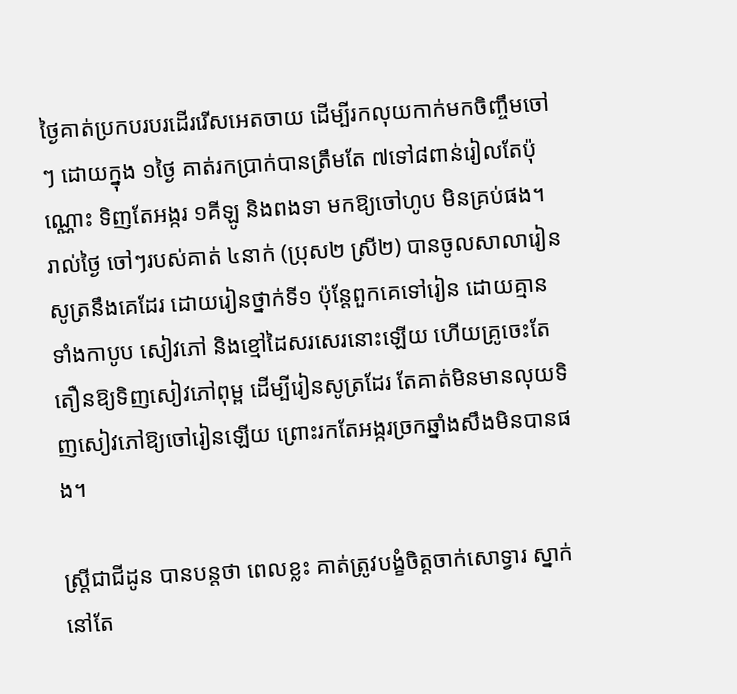ថ្ងៃគាត់ប្រកបរបរដើររើសអេតចាយ ដើម្បីរកលុយកាក់មកចិញ្ចឹមចៅៗ ដោយក្នុង ១ថ្ងៃ គាត់រកប្រាក់បានត្រឹមតែ ៧ទៅ៨ពាន់រៀលតែប៉ុណ្ណោះ ទិញតែអង្ករ ១គីឡូ និងពងទា មកឱ្យចៅហូប មិនគ្រប់ផង។ រាល់ថ្ងៃ ចៅៗរបស់គាត់ ៤នាក់ (ប្រុស២ ស្រី២) បានចូលសាលារៀនសូត្រនឹងគេដែរ ដោយរៀនថ្នាក់ទី១ ប៉ុន្តែពួកគេទៅរៀន ដោយគ្មានទាំងកាបូប សៀវភៅ និងខ្មៅដៃសរសេរនោះឡើយ ហើយគ្រូចេះតែតឿនឱ្យទិញសៀវភៅពុម្ព ដើម្បីរៀនសូត្រដែរ តែគាត់មិនមានលុយទិញសៀវភៅឱ្យចៅរៀនឡើយ ព្រោះរកតែអង្ករច្រកឆ្នាំងសឹងមិនបានផង។

ស្ត្រីជាជីដូន បានបន្តថា ពេលខ្លះ គាត់ត្រូវបង្ខំចិត្តចាក់សោទ្វារ ស្នាក់នៅតែ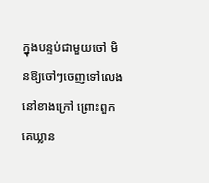ក្នុងបន្ទប់ជាមួយចៅ មិនឱ្យចៅៗចេញទៅលេងនៅខាងក្រៅ ព្រោះពួកគេឃ្លាន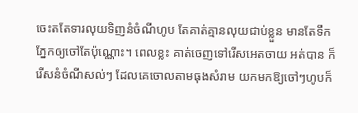ចេះតតែទារលុយទិញនំចំណីហូប តែគាត់គ្មានលុយជាប់ខ្លួន មានតែទឹកភ្នែកឲ្យចៅតែប៉ុណ្ណោះ។ ពេលខ្លះ គាត់ចេញទៅរើសអេតចាយ អត់បាន ក៏រើសនំចំណីសល់ៗ ដែលគេចោលតាមធុងសំរាម យកមកឱ្យចៅៗហូបក៏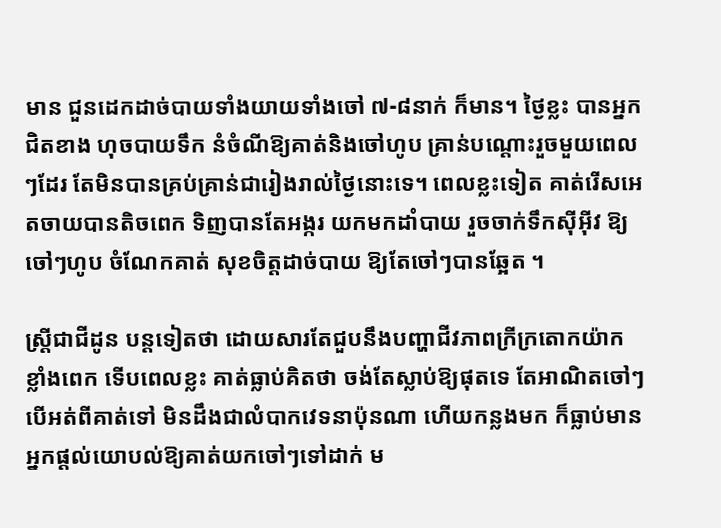មាន ជួនដេកដាច់បាយទាំងយាយទាំងចៅ ៧-៨នាក់ ក៏មាន។ ថ្ងៃខ្លះ បានអ្នកជិតខាង ហុចបាយទឹក នំចំណីឱ្យគាត់និងចៅហូប គ្រាន់បណ្តោះរួចមួយពេលៗដែរ តែមិនបានគ្រប់គ្រាន់ជារៀងរាល់ថ្ងៃនោះទេ។ ពេលខ្លះទៀត គាត់រើសអេតចាយបានតិចពេក ទិញបានតែអង្ករ យកមកដាំបាយ រួចចាក់ទឹកស៊ីអ៊ីវ ឱ្យចៅៗហូប ចំណែកគាត់ សុខចិត្តដាច់បាយ ឱ្យតែចៅៗបានឆ្អែត ។

ស្ត្រីជាជីដូន បន្តទៀតថា ដោយសារតែជួបនឹងបញ្ហាជីវភាពក្រីក្រតោកយ៉ាកខ្លាំងពេក ទើបពេលខ្លះ គាត់ធ្លាប់គិតថា ចង់តែស្លាប់ឱ្យផុតទេ តែអាណិតចៅៗ បើអត់ពីគាត់ទៅ មិនដឹងជាលំបាកវេទនាប៉ុនណា ហើយកន្លងមក ក៏ធ្លាប់មានអ្នកផ្តល់យោបល់ឱ្យគាត់យកចៅៗទៅដាក់ ម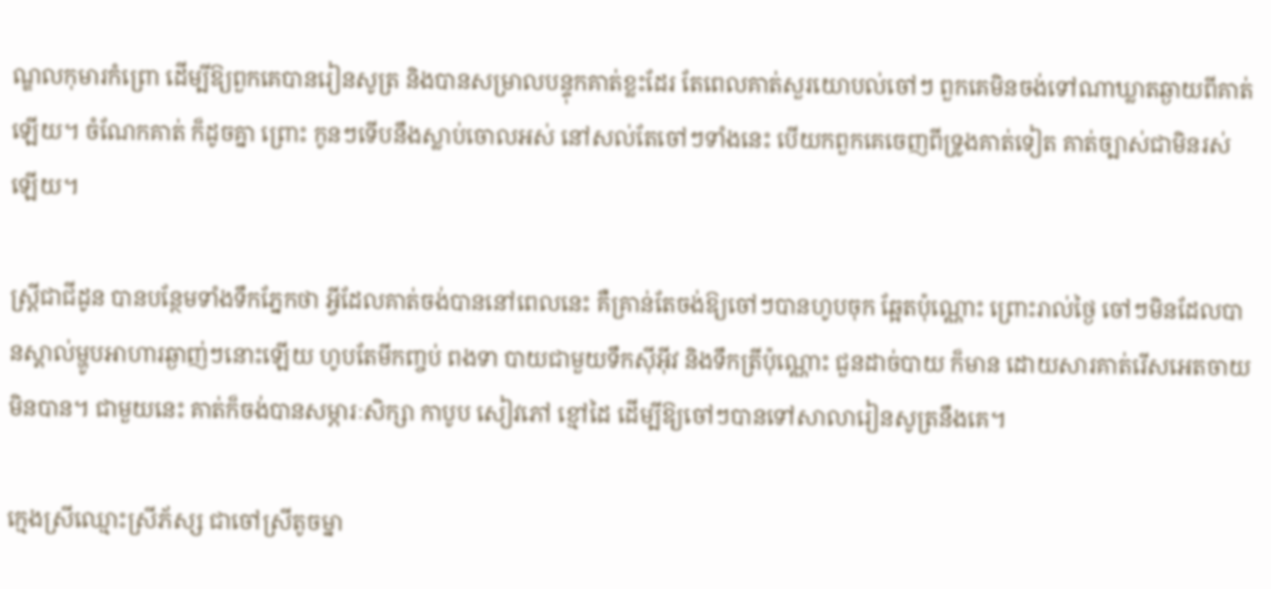ណ្ឌលកុមារកំព្រោ ដើម្បីឱ្យពួកគេបានរៀនសូត្រ និងបានសម្រាលបន្ទុកគាត់ខ្លះដែរ តែពេលគាត់សួរយោបល់ចៅៗ ពួកគេមិនចង់ទៅណាឃ្លាតឆ្ងាយពីគាត់ឡើយ។ ចំណែកគាត់ ក៏ដូចគ្នា ព្រោះ កូនៗទើបនឹងស្លាប់ចោលអស់ នៅសល់តែចៅៗទាំងនេះ បើយកពួកគេចេញពីទ្រូងគាត់ទៀត គាត់ច្បាស់ជាមិនរស់ឡើយ។

ស្ត្រីជាជីដូន បានបន្ថែមទាំងទឹកភ្នែកថា អ្វីដែលគាត់ចង់បាននៅពេលនេះ គឺគ្រាន់តែចង់ឱ្យចៅៗបានហូបចុក ឆ្អែតប៉ុណ្ណោះ ព្រោះរាល់ថ្ងៃ ចៅៗមិនដែលបានស្គាល់ម្ហូបអាហារឆ្ងាញ់ៗនោះឡើយ ហូបតែមីកញ្ចប់ ពងទា បាយជាមួយទឹកស៊ីអ៊ីវ និងទឹកត្រីប៉ុណ្ណោះ ជួនដាច់បាយ ក៏មាន ដោយសារគាត់រើសអេតចាយមិនបាន។ ជាមួយនេះ គាត់ក៏ចង់បានសម្ភារៈសិក្សា កាបូប សៀវភៅ ខ្មៅដៃ ដើម្បីឱ្យចៅៗបានទៅសាលារៀនសូត្រនឹងគេ។

ក្មេងស្រីឈ្មោះស្រីភ័ស្ស ជាចៅស្រីតូចម្នា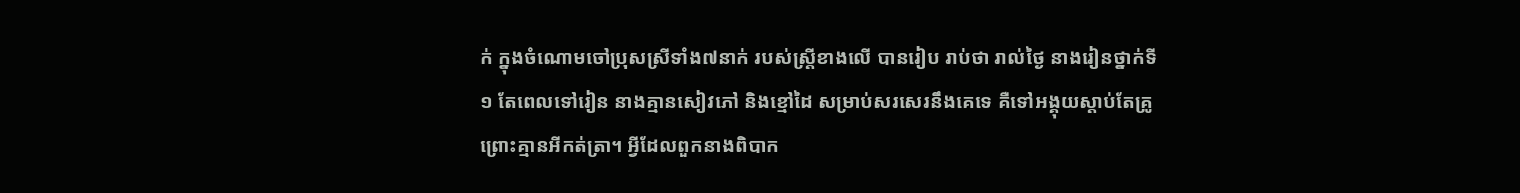ក់ ក្នុងចំណោមចៅប្រុសស្រីទាំង៧នាក់ របស់ស្ត្រីខាងលើ បានរៀប រាប់ថា រាល់ថ្ងៃ នាងរៀនថ្នាក់ទី១ តែពេលទៅរៀន នាងគ្មានសៀវភៅ និងខ្មៅដៃ សម្រាប់សរសេរនឹងគេទេ គឺទៅអង្គុយស្តាប់តែគ្រូ ព្រោះគ្មានអីកត់ត្រា។ អ្វីដែលពួកនាងពិបាក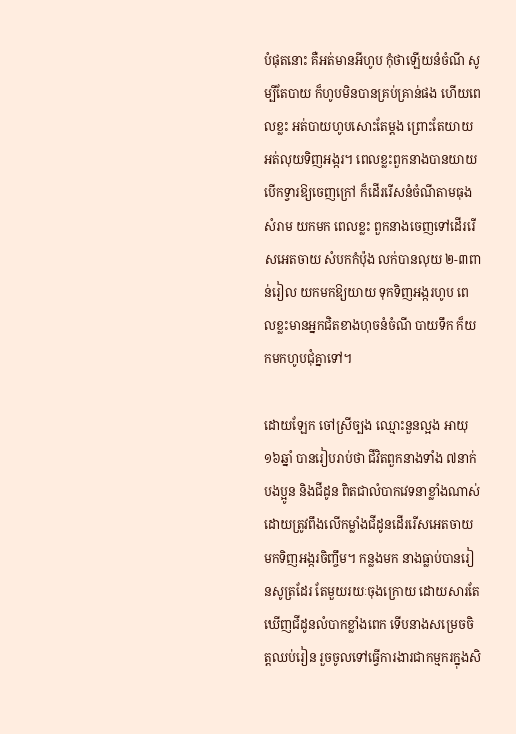បំផុតនោះ គឺអត់មានអីហូប កុំថាឡើយនំចំណី សូម្បីតែបាយ ក៏ហូបមិនបានគ្រប់គ្រាន់ផង ហើយពេលខ្លះ អត់បាយហូបសោះតែម្តង ព្រោះតែយាយអត់លុយទិញអង្ករ។ ពេលខ្លះពួកនាងបានយាយបើកទ្វារឱ្យចេញក្រៅ ក៏ដើររើសនំចំណីតាមធុងសំរាម យកមក ពេលខ្លះ ពួកនាងចេញទៅដើររើសអេតចាយ សំបកកំប៉ុង លក់បានលុយ ២-៣ពាន់រៀល យកមកឱ្យយាយ ទុកទិញអង្ករហូប ពេលខ្លះមានអ្នកជិតខាងហុចនំចំណី បាយទឹក ក៏យកមកហូបជុំគ្នាទៅ។

ដោយឡែក ចៅស្រីច្បង ឈ្មោះនួនល្អង អាយុ១៦ឆ្នាំ បានរៀបរាប់ថា ជីវិតពួកនាងទាំង ៧នាក់បងប្អូន និងជីដូន ពិតជាលំបាកវេទនាខ្លាំងណាស់ ដោយត្រូវពឹងលើកម្លាំងជីដូនដើររើសអេតចាយ មកទិញអង្ករចិញ្ចឹម។ កន្លងមក នាងធ្លាប់បានរៀនសូត្រដែរ តែមួយរយៈចុងក្រោយ ដោយសារតែឃើញជីដូនលំបាកខ្លាំងពេក ទើបនាងសម្រេចចិត្តឈប់រៀន រួចចូលទៅធ្វើការងារជាកម្មករក្នុងសិ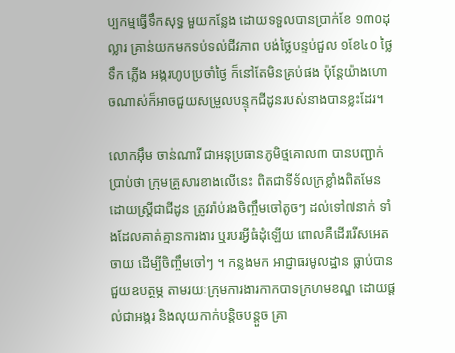ប្បកម្មធ្វើទឹកសុទ្ធ មួយកន្លែង ដោយទទួលបានប្រាក់ខែ ១៣០ដុល្លារ គ្រាន់យកមកទប់ទល់ជីវភាព បង់ថ្លៃបន្ទប់ជួល ១ខែ៤០ ថ្លៃទឹក ភ្លើង អង្ករហូបប្រចាំថ្ងៃ ក៏នៅតែមិនគ្រប់ផង ប៉ុន្តែយ៉ាងហោចណាស់ក៏អាចជួយសម្រួលបន្ទុកជីដូនរបស់នាងបានខ្លះដែរ។

លោកអ៊ឹម ចាន់ណារី ជាអនុប្រធានភូមិថ្មគោល៣ បានបញ្ជាក់ប្រាប់ថា ក្រុមគ្រួសារខាងលើនេះ ពិតជាទីទ័លក្រខ្លាំងពិតមែន ដោយស្ត្រីជាជីដូន ត្រូវរ៉ាប់រងចិញ្ចឹមចៅតូចៗ ដល់ទៅ៧នាក់ ទាំងដែលគាត់គ្មានការងារ ឬរបរអ្វីធំដុំឡើយ ពោលគឺដើររើសអេតចាយ ដើម្បីចិញ្ចឹមចៅៗ ។ កន្លងមក អាជ្ញាធរមូលដ្ឋាន ធ្លាប់បានជួយឧបត្ថម្ភ តាមរយៈក្រុមការងារកាកបាទក្រហមខណ្ឌ ដោយផ្តល់ជាអង្ករ និងលុយកាក់បន្តិចបន្តួច គ្រា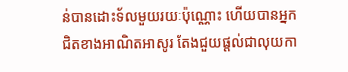ន់បានដោះទ័លមួយរយៈប៉ុណ្ណោះ ហើយបានអ្នកជិតខាងអាណិតអាសូរ តែងជួយផ្តល់ជាលុយកា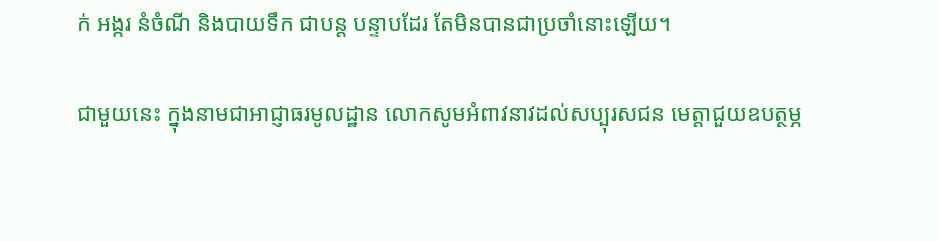ក់ អង្ករ នំចំណី និងបាយទឹក ជាបន្ត បន្ទាបដែរ តែមិនបានជាប្រចាំនោះឡើយ។

ជាមួយនេះ ក្នុងនាមជាអាជ្ញាធរមូលដ្ឋាន លោកសូមអំពាវនាវដល់សប្បុរសជន មេត្តាជួយឧបត្ថម្ភ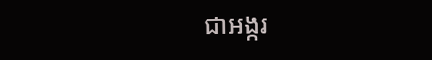ជាអង្ករ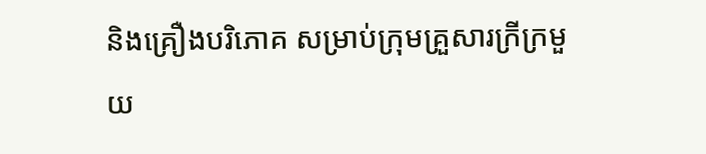និងគ្រឿងបរិភោគ សម្រាប់ក្រុមគ្រួសារក្រីក្រមួយ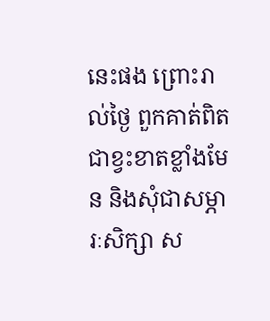នេះផង ព្រោះរាល់ថ្ងៃ ពួកគាត់ពិតជាខ្វះខាតខ្លាំងមែន និងសុំជាសម្ភារៈសិក្សា ស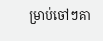ម្រាប់ចៅៗគា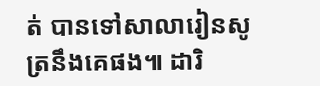ត់ បានទៅសាលារៀនសូត្រនឹងគេផង៕ ដារិ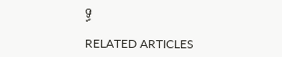ទ្ធ

RELATED ARTICLES